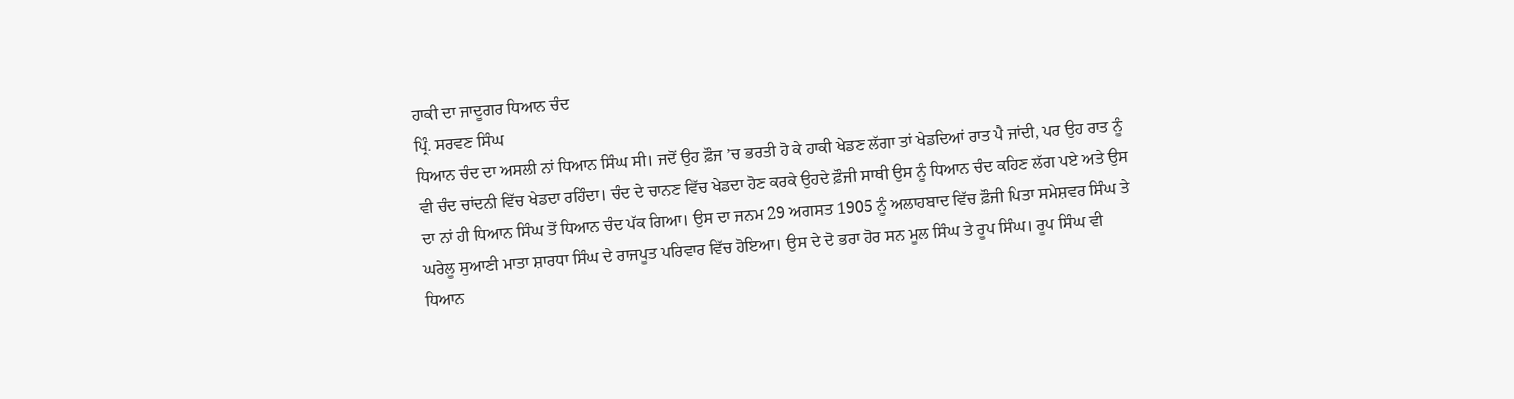ਹਾਕੀ ਦਾ ਜਾਦੂਗਰ ਧਿਆਨ ਚੰਦ
ਪ੍ਰਿੰ. ਸਰਵਣ ਸਿੰਘ
ਧਿਆਨ ਚੰਦ ਦਾ ਅਸਲੀ ਨਾਂ ਧਿਆਨ ਸਿੰਘ ਸੀ। ਜਦੋਂ ਉਹ ਫ਼ੌਜ ’ਚ ਭਰਤੀ ਹੋ ਕੇ ਹਾਕੀ ਖੇਡਣ ਲੱਗਾ ਤਾਂ ਖੇਡਦਿਆਂ ਰਾਤ ਪੈ ਜਾਂਦੀ, ਪਰ ਉਹ ਰਾਤ ਨੂੰ ਵੀ ਚੰਦ ਚਾਂਦਨੀ ਵਿੱਚ ਖੇਡਦਾ ਰਹਿੰਦਾ। ਚੰਦ ਦੇ ਚਾਨਣ ਵਿੱਚ ਖੇਡਦਾ ਹੋਣ ਕਰਕੇ ਉਹਦੇ ਫ਼ੌਜੀ ਸਾਥੀ ਉਸ ਨੂੰ ਧਿਆਨ ਚੰਦ ਕਹਿਣ ਲੱਗ ਪਏ ਅਤੇ ਉਸ ਦਾ ਨਾਂ ਹੀ ਧਿਆਨ ਸਿੰਘ ਤੋਂ ਧਿਆਨ ਚੰਦ ਪੱਕ ਗਿਆ। ਉਸ ਦਾ ਜਨਮ 29 ਅਗਸਤ 1905 ਨੂੰ ਅਲਾਹਬਾਦ ਵਿੱਚ ਫ਼ੌਜੀ ਪਿਤਾ ਸਮੇਸ਼ਵਰ ਸਿੰਘ ਤੇ ਘਰੇਲੂ ਸੁਆਣੀ ਮਾਤਾ ਸ਼ਾਰਧਾ ਸਿੰਘ ਦੇ ਰਾਜਪੂਤ ਪਰਿਵਾਰ ਵਿੱਚ ਹੋਇਆ। ਉਸ ਦੇ ਦੋ ਭਰਾ ਹੋਰ ਸਨ ਮੂਲ ਸਿੰਘ ਤੇ ਰੂਪ ਸਿੰਘ। ਰੂਪ ਸਿੰਘ ਵੀ ਧਿਆਨ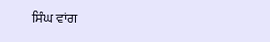ਸਿੰਘ ਵਾਂਗ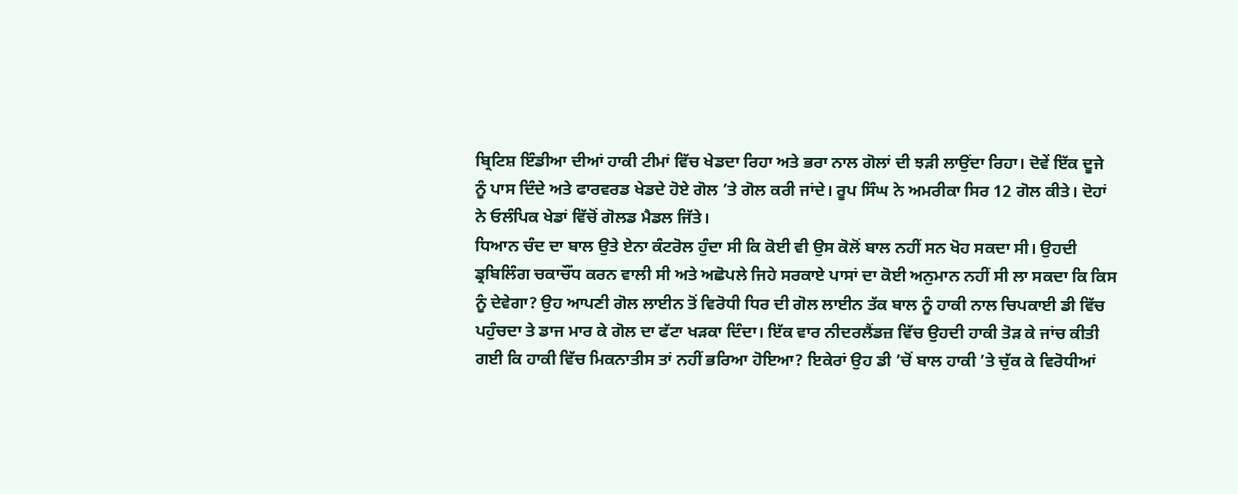ਬ੍ਰਿਟਿਸ਼ ਇੰਡੀਆ ਦੀਆਂ ਹਾਕੀ ਟੀਮਾਂ ਵਿੱਚ ਖੇਡਦਾ ਰਿਹਾ ਅਤੇ ਭਰਾ ਨਾਲ ਗੋਲਾਂ ਦੀ ਝੜੀ ਲਾਉਂਦਾ ਰਿਹਾ। ਦੋਵੇਂ ਇੱਕ ਦੂਜੇ ਨੂੰ ਪਾਸ ਦਿੰਦੇ ਅਤੇ ਫਾਰਵਰਡ ਖੇਡਦੇ ਹੋਏ ਗੋਲ ’ਤੇ ਗੋਲ ਕਰੀ ਜਾਂਦੇ। ਰੂਪ ਸਿੰਘ ਨੇ ਅਮਰੀਕਾ ਸਿਰ 12 ਗੋਲ ਕੀਤੇ। ਦੋਹਾਂ ਨੇ ਓਲੰਪਿਕ ਖੇਡਾਂ ਵਿੱਚੋਂ ਗੋਲਡ ਮੈਡਲ ਜਿੱਤੇ।
ਧਿਆਨ ਚੰਦ ਦਾ ਬਾਲ ਉਤੇ ਏਨਾ ਕੰਟਰੋਲ ਹੁੰਦਾ ਸੀ ਕਿ ਕੋਈ ਵੀ ਉਸ ਕੋਲੋਂ ਬਾਲ ਨਹੀਂ ਸਨ ਖੋਹ ਸਕਦਾ ਸੀ। ਉਹਦੀ ਡ੍ਰਬਿਲਿੰਗ ਚਕਾਚੌਂਧ ਕਰਨ ਵਾਲੀ ਸੀ ਅਤੇ ਅਛੋਪਲੇ ਜਿਹੇ ਸਰਕਾਏ ਪਾਸਾਂ ਦਾ ਕੋਈ ਅਨੁਮਾਨ ਨਹੀਂ ਸੀ ਲਾ ਸਕਦਾ ਕਿ ਕਿਸ ਨੂੰ ਦੇਵੇਗਾ? ਉਹ ਆਪਣੀ ਗੋਲ ਲਾਈਨ ਤੋਂ ਵਿਰੋਧੀ ਧਿਰ ਦੀ ਗੋਲ ਲਾਈਨ ਤੱਕ ਬਾਲ ਨੂੰ ਹਾਕੀ ਨਾਲ ਚਿਪਕਾਈ ਡੀ ਵਿੱਚ ਪਹੁੰਚਦਾ ਤੇ ਡਾਜ ਮਾਰ ਕੇ ਗੋਲ ਦਾ ਫੱਟਾ ਖੜਕਾ ਦਿੰਦਾ। ਇੱਕ ਵਾਰ ਨੀਦਰਲੈਂਡਜ਼ ਵਿੱਚ ਉਹਦੀ ਹਾਕੀ ਤੋੜ ਕੇ ਜਾਂਚ ਕੀਤੀ ਗਈ ਕਿ ਹਾਕੀ ਵਿੱਚ ਮਿਕਨਾਤੀਸ ਤਾਂ ਨਹੀਂ ਭਰਿਆ ਹੋਇਆ? ਇਕੇਰਾਂ ਉਹ ਡੀ ’ਚੋਂ ਬਾਲ ਹਾਕੀ ’ਤੇ ਚੁੱਕ ਕੇ ਵਿਰੋਧੀਆਂ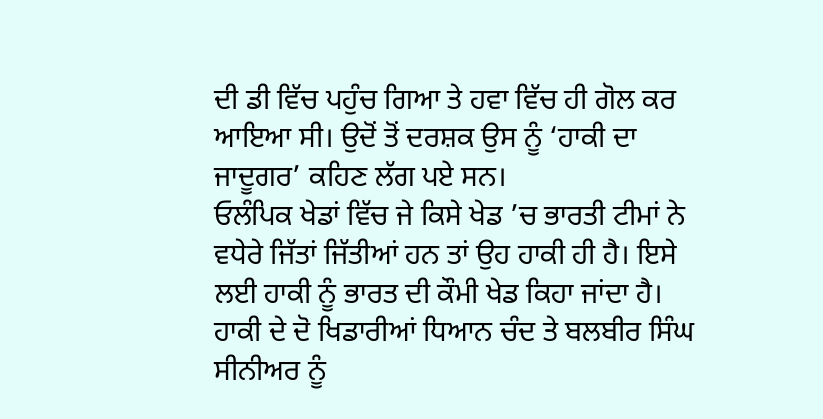ਦੀ ਡੀ ਵਿੱਚ ਪਹੁੰਚ ਗਿਆ ਤੇ ਹਵਾ ਵਿੱਚ ਹੀ ਗੋਲ ਕਰ ਆਇਆ ਸੀ। ਉਦੋਂ ਤੋਂ ਦਰਸ਼ਕ ਉਸ ਨੂੰ ‘ਹਾਕੀ ਦਾ ਜਾਦੂਗਰ’ ਕਹਿਣ ਲੱਗ ਪਏ ਸਨ।
ਓਲੰਪਿਕ ਖੇਡਾਂ ਵਿੱਚ ਜੇ ਕਿਸੇ ਖੇਡ ’ਚ ਭਾਰਤੀ ਟੀਮਾਂ ਨੇ ਵਧੇਰੇ ਜਿੱਤਾਂ ਜਿੱਤੀਆਂ ਹਨ ਤਾਂ ਉਹ ਹਾਕੀ ਹੀ ਹੈ। ਇਸੇ ਲਈ ਹਾਕੀ ਨੂੰ ਭਾਰਤ ਦੀ ਕੌਮੀ ਖੇਡ ਕਿਹਾ ਜਾਂਦਾ ਹੈ। ਹਾਕੀ ਦੇ ਦੋ ਖਿਡਾਰੀਆਂ ਧਿਆਨ ਚੰਦ ਤੇ ਬਲਬੀਰ ਸਿੰਘ ਸੀਨੀਅਰ ਨੂੰ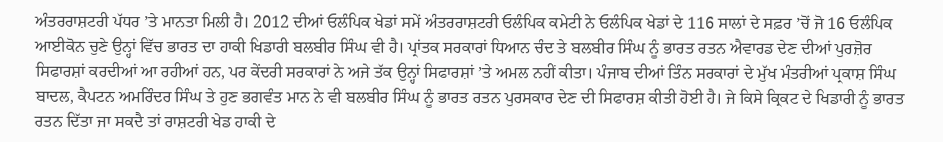ਅੰਤਰਰਾਸ਼ਟਰੀ ਪੱਧਰ ’ਤੇ ਮਾਨਤਾ ਮਿਲੀ ਹੈ। 2012 ਦੀਆਂ ਓਲੰਪਿਕ ਖੇਡਾਂ ਸਮੇਂ ਅੰਤਰਰਾਸ਼ਟਰੀ ਓਲੰਪਿਕ ਕਮੇਟੀ ਨੇ ਓਲੰਪਿਕ ਖੇਡਾਂ ਦੇ 116 ਸਾਲਾਂ ਦੇ ਸਫ਼ਰ ’ਚੋਂ ਜੋ 16 ਓਲੰਪਿਕ ਆਈਕੋਨ ਚੁਣੇ ਉਨ੍ਹਾਂ ਵਿੱਚ ਭਾਰਤ ਦਾ ਹਾਕੀ ਖਿਡਾਰੀ ਬਲਬੀਰ ਸਿੰਘ ਵੀ ਹੈ। ਪ੍ਰਾਂਤਕ ਸਰਕਾਰਾਂ ਧਿਆਨ ਚੰਦ ਤੇ ਬਲਬੀਰ ਸਿੰਘ ਨੂੰ ਭਾਰਤ ਰਤਨ ਐਵਾਰਡ ਦੇਣ ਦੀਆਂ ਪੁਰਜ਼ੋਰ ਸਿਫਾਰਸ਼ਾਂ ਕਰਦੀਆਂ ਆ ਰਹੀਆਂ ਹਨ, ਪਰ ਕੇਂਦਰੀ ਸਰਕਾਰਾਂ ਨੇ ਅਜੇ ਤੱਕ ਉਨ੍ਹਾਂ ਸਿਫਾਰਸ਼ਾਂ ’ਤੇ ਅਮਲ ਨਹੀਂ ਕੀਤਾ। ਪੰਜਾਬ ਦੀਆਂ ਤਿੰਨ ਸਰਕਾਰਾਂ ਦੇ ਮੁੱਖ ਮੰਤਰੀਆਂ ਪ੍ਰਕਾਸ਼ ਸਿੰਘ ਬਾਦਲ, ਕੈਪਟਨ ਅਮਰਿੰਦਰ ਸਿੰਘ ਤੇ ਹੁਣ ਭਗਵੰਤ ਮਾਨ ਨੇ ਵੀ ਬਲਬੀਰ ਸਿੰਘ ਨੂੰ ਭਾਰਤ ਰਤਨ ਪੁਰਸਕਾਰ ਦੇਣ ਦੀ ਸਿਫਾਰਸ਼ ਕੀਤੀ ਹੋਈ ਹੈ। ਜੇ ਕਿਸੇ ਕ੍ਰਿਕਟ ਦੇ ਖਿਡਾਰੀ ਨੂੰ ਭਾਰਤ ਰਤਨ ਦਿੱਤਾ ਜਾ ਸਕਦੈ ਤਾਂ ਰਾਸ਼ਟਰੀ ਖੇਡ ਹਾਕੀ ਦੇ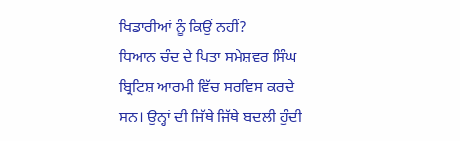ਖਿਡਾਰੀਆਂ ਨੂੰ ਕਿਉਂ ਨਹੀਂ?
ਧਿਆਨ ਚੰਦ ਦੇ ਪਿਤਾ ਸਮੇਸ਼ਵਰ ਸਿੰਘ ਬ੍ਰਿਟਿਸ਼ ਆਰਮੀ ਵਿੱਚ ਸਰਵਿਸ ਕਰਦੇ ਸਨ। ਉਨ੍ਹਾਂ ਦੀ ਜਿੱਥੇ ਜਿੱਥੇ ਬਦਲੀ ਹੁੰਦੀ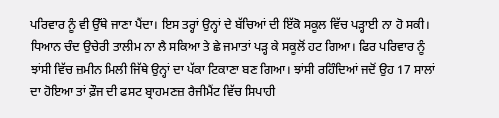ਪਰਿਵਾਰ ਨੂੰ ਵੀ ਉੱਥੇ ਜਾਣਾ ਪੈਂਦਾ। ਇਸ ਤਰ੍ਹਾਂ ਉਨ੍ਹਾਂ ਦੇ ਬੱਚਿਆਂ ਦੀ ਇੱਕੋ ਸਕੂਲ ਵਿੱਚ ਪੜ੍ਹਾਈ ਨਾ ਹੋ ਸਕੀ। ਧਿਆਨ ਚੰਦ ਉਚੇਰੀ ਤਾਲੀਮ ਨਾ ਲੈ ਸਕਿਆ ਤੇ ਛੇ ਜਮਾਤਾਂ ਪੜ੍ਹ ਕੇ ਸਕੂਲੋਂ ਹਟ ਗਿਆ। ਫਿਰ ਪਰਿਵਾਰ ਨੂੰ ਝਾਂਸੀ ਵਿੱਚ ਜ਼ਮੀਨ ਮਿਲੀ ਜਿੱਥੇ ਉਨ੍ਹਾਂ ਦਾ ਪੱਕਾ ਟਿਕਾਣਾ ਬਣ ਗਿਆ। ਝਾਂਸੀ ਰਹਿੰਦਿਆਂ ਜਦੋਂ ਉਹ 17 ਸਾਲਾਂ ਦਾ ਹੋਇਆ ਤਾਂ ਫ਼ੌਜ ਦੀ ਫਸਟ ਬ੍ਰਾਹਮਣਜ਼ ਰੈਜੀਮੈਂਟ ਵਿੱਚ ਸਿਪਾਹੀ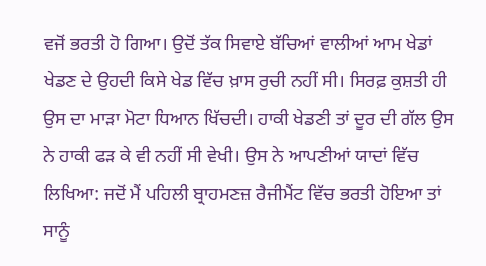ਵਜੋਂ ਭਰਤੀ ਹੋ ਗਿਆ। ਉਦੋਂ ਤੱਕ ਸਿਵਾਏ ਬੱਚਿਆਂ ਵਾਲੀਆਂ ਆਮ ਖੇਡਾਂ ਖੇਡਣ ਦੇ ਉਹਦੀ ਕਿਸੇ ਖੇਡ ਵਿੱਚ ਖ਼ਾਸ ਰੁਚੀ ਨਹੀਂ ਸੀ। ਸਿਰਫ਼ ਕੁਸ਼ਤੀ ਹੀ ਉਸ ਦਾ ਮਾੜਾ ਮੋਟਾ ਧਿਆਨ ਖਿੱਚਦੀ। ਹਾਕੀ ਖੇਡਣੀ ਤਾਂ ਦੂਰ ਦੀ ਗੱਲ ਉਸ ਨੇ ਹਾਕੀ ਫੜ ਕੇ ਵੀ ਨਹੀਂ ਸੀ ਵੇਖੀ। ਉਸ ਨੇ ਆਪਣੀਆਂ ਯਾਦਾਂ ਵਿੱਚ ਲਿਖਿਆ: ਜਦੋਂ ਮੈਂ ਪਹਿਲੀ ਬ੍ਰਾਹਮਣਜ਼ ਰੈਜੀਮੈਂਟ ਵਿੱਚ ਭਰਤੀ ਹੋਇਆ ਤਾਂ ਸਾਨੂੰ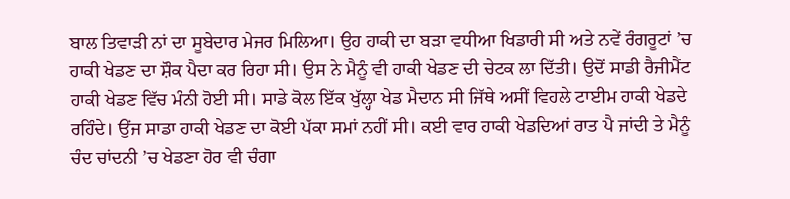ਬਾਲ ਤਿਵਾੜੀ ਨਾਂ ਦਾ ਸੂਬੇਦਾਰ ਮੇਜਰ ਮਿਲਿਆ। ਉਹ ਹਾਕੀ ਦਾ ਬੜਾ ਵਧੀਆ ਖਿਡਾਰੀ ਸੀ ਅਤੇ ਨਵੇਂ ਰੰਗਰੂਟਾਂ ’ਚ ਹਾਕੀ ਖੇਡਣ ਦਾ ਸ਼ੌਕ ਪੈਦਾ ਕਰ ਰਿਹਾ ਸੀ। ਉਸ ਨੇ ਮੈਨੂੰ ਵੀ ਹਾਕੀ ਖੇਡਣ ਦੀ ਚੇਟਕ ਲਾ ਦਿੱਤੀ। ਉਦੋਂ ਸਾਡੀ ਰੈਜੀਮੈਂਟ ਹਾਕੀ ਖੇਡਣ ਵਿੱਚ ਮੰਨੀ ਹੋਈ ਸੀ। ਸਾਡੇ ਕੋਲ ਇੱਕ ਖੁੱਲ੍ਹਾ ਖੇਡ ਮੈਦਾਨ ਸੀ ਜਿੱਥੇ ਅਸੀਂ ਵਿਹਲੇ ਟਾਈਮ ਹਾਕੀ ਖੇਡਦੇ ਰਹਿੰਦੇ। ਉਂਜ ਸਾਡਾ ਹਾਕੀ ਖੇਡਣ ਦਾ ਕੋਈ ਪੱਕਾ ਸਮਾਂ ਨਹੀਂ ਸੀ। ਕਈ ਵਾਰ ਹਾਕੀ ਖੇਡਦਿਆਂ ਰਾਤ ਪੈ ਜਾਂਦੀ ਤੇ ਮੈਨੂੰ ਚੰਦ ਚਾਂਦਨੀ ’ਚ ਖੇਡਣਾ ਹੋਰ ਵੀ ਚੰਗਾ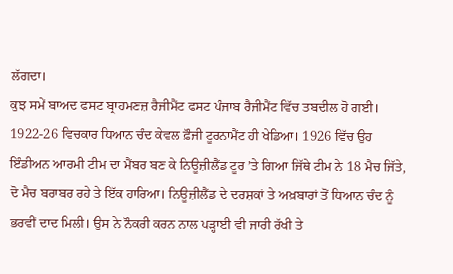ਲੱਗਦਾ।
ਕੁਝ ਸਮੇਂ ਬਾਅਦ ਫਸਟ ਬ੍ਰਾਹਮਣਜ਼ ਰੈਜੀਮੈਂਟ ਫਸਟ ਪੰਜਾਬ ਰੈਜੀਮੈਂਟ ਵਿੱਚ ਤਬਦੀਲ ਹੋ ਗਈ। 1922-26 ਵਿਚਕਾਰ ਧਿਆਨ ਚੰਦ ਕੇਵਲ ਫ਼ੌਜੀ ਟੂਰਨਾਮੈਂਟ ਹੀ ਖੇਡਿਆ। 1926 ਵਿੱਚ ਉਹ ਇੰਡੀਅਨ ਆਰਮੀ ਟੀਮ ਦਾ ਮੈਂਬਰ ਬਣ ਕੇ ਨਿਊਜ਼ੀਲੈਂਡ ਟੂਰ ’ਤੇ ਗਿਆ ਜਿੱਥੇ ਟੀਮ ਨੇ 18 ਮੈਚ ਜਿੱਤੇ, ਦੋ ਮੈਚ ਬਰਾਬਰ ਰਹੇ ਤੇ ਇੱਕ ਹਾਰਿਆ। ਨਿਊਜ਼ੀਲੈਂਡ ਦੇ ਦਰਸ਼ਕਾਂ ਤੇ ਅਖ਼ਬਾਰਾਂ ਤੋਂ ਧਿਆਨ ਚੰਦ ਨੂੰ ਭਰਵੀਂ ਦਾਦ ਮਿਲੀ। ਉਸ ਨੇ ਨੌਕਰੀ ਕਰਨ ਨਾਲ ਪੜ੍ਹਾਈ ਵੀ ਜਾਰੀ ਰੱਖੀ ਤੇ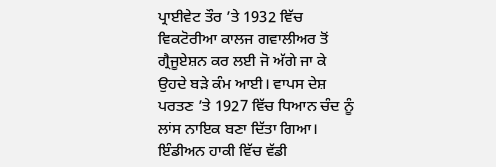ਪ੍ਰਾਈਵੇਟ ਤੌਰ ’ਤੇ 1932 ਵਿੱਚ ਵਿਕਟੋਰੀਆ ਕਾਲਜ ਗਵਾਲੀਅਰ ਤੋਂ ਗ੍ਰੈਜੂਏਸ਼ਨ ਕਰ ਲਈ ਜੋ ਅੱਗੇ ਜਾ ਕੇ ਉਹਦੇ ਬੜੇ ਕੰਮ ਆਈ। ਵਾਪਸ ਦੇਸ਼ ਪਰਤਣ ’ਤੇ 1927 ਵਿੱਚ ਧਿਆਨ ਚੰਦ ਨੂੰ ਲਾਂਸ ਨਾਇਕ ਬਣਾ ਦਿੱਤਾ ਗਿਆ।
ਇੰਡੀਅਨ ਹਾਕੀ ਵਿੱਚ ਵੱਡੀ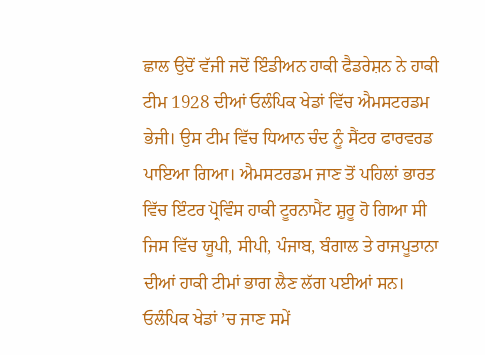ਛਾਲ ਉਦੋਂ ਵੱਜੀ ਜਦੋਂ ਇੰਡੀਅਨ ਹਾਕੀ ਫੈਡਰੇਸ਼ਨ ਨੇ ਹਾਕੀ ਟੀਮ 1928 ਦੀਆਂ ਓਲੰਪਿਕ ਖੇਡਾਂ ਵਿੱਚ ਐਮਸਟਰਡਮ ਭੇਜੀ। ਉਸ ਟੀਮ ਵਿੱਚ ਧਿਆਨ ਚੰਦ ਨੂੰ ਸੈਂਟਰ ਫਾਰਵਰਡ ਪਾਇਆ ਗਿਆ। ਐਮਸਟਰਡਮ ਜਾਣ ਤੋਂ ਪਹਿਲਾਂ ਭਾਰਤ ਵਿੱਚ ਇੰਟਰ ਪ੍ਰੋਵਿੰਸ ਹਾਕੀ ਟੂਰਨਾਮੈਂਟ ਸ਼ੁਰੂ ਹੋ ਗਿਆ ਸੀ ਜਿਸ ਵਿੱਚ ਯੂਪੀ, ਸੀਪੀ, ਪੰਜਾਬ, ਬੰਗਾਲ ਤੇ ਰਾਜਪੂਤਾਨਾ ਦੀਆਂ ਹਾਕੀ ਟੀਮਾਂ ਭਾਗ ਲੈਣ ਲੱਗ ਪਈਆਂ ਸਨ। ਓਲੰਪਿਕ ਖੇਡਾਂ ’ਚ ਜਾਣ ਸਮੇਂ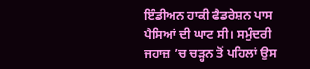ਇੰਡੀਅਨ ਹਾਕੀ ਫੈਡਰੇਸ਼ਨ ਪਾਸ ਪੈਸਿਆਂ ਦੀ ਘਾਟ ਸੀ। ਸਮੁੰਦਰੀ ਜਹਾਜ਼ ’ਚ ਚੜ੍ਹਨ ਤੋਂ ਪਹਿਲਾਂ ਉਸ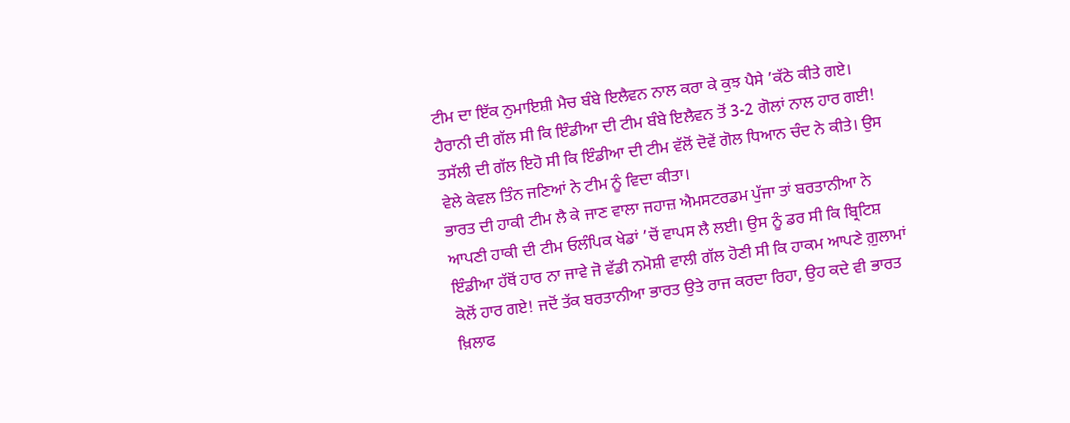ਟੀਮ ਦਾ ਇੱਕ ਨੁਮਾਇਸ਼ੀ ਮੈਚ ਬੰਬੇ ਇਲੈਵਨ ਨਾਲ ਕਰਾ ਕੇ ਕੁਝ ਪੈਸੇ ’ਕੱਠੇ ਕੀਤੇ ਗਏ। ਹੈਰਾਨੀ ਦੀ ਗੱਲ ਸੀ ਕਿ ਇੰਡੀਆ ਦੀ ਟੀਮ ਬੰਬੇ ਇਲੈਵਨ ਤੋਂ 3-2 ਗੋਲਾਂ ਨਾਲ ਹਾਰ ਗਈ! ਤਸੱਲੀ ਦੀ ਗੱਲ ਇਹੋ ਸੀ ਕਿ ਇੰਡੀਆ ਦੀ ਟੀਮ ਵੱਲੋਂ ਦੋਵੇਂ ਗੋਲ ਧਿਆਨ ਚੰਦ ਨੇ ਕੀਤੇ। ਉਸ ਵੇਲੇ ਕੇਵਲ ਤਿੰਨ ਜਣਿਆਂ ਨੇ ਟੀਮ ਨੂੰ ਵਿਦਾ ਕੀਤਾ।
ਭਾਰਤ ਦੀ ਹਾਕੀ ਟੀਮ ਲੈ ਕੇ ਜਾਣ ਵਾਲਾ ਜਹਾਜ਼ ਐਮਸਟਰਡਮ ਪੁੱਜਾ ਤਾਂ ਬਰਤਾਨੀਆ ਨੇ ਆਪਣੀ ਹਾਕੀ ਦੀ ਟੀਮ ਓਲੰਪਿਕ ਖੇਡਾਂ ’ਚੋਂ ਵਾਪਸ ਲੈ ਲਈ। ਉਸ ਨੂੰ ਡਰ ਸੀ ਕਿ ਬ੍ਰਿਟਿਸ਼ ਇੰਡੀਆ ਹੱਥੋਂ ਹਾਰ ਨਾ ਜਾਵੇ ਜੋ ਵੱਡੀ ਨਮੋਸ਼ੀ ਵਾਲੀ ਗੱਲ ਹੋਣੀ ਸੀ ਕਿ ਹਾਕਮ ਆਪਣੇ ਗ਼ੁਲਾਮਾਂ ਕੋਲੋਂ ਹਾਰ ਗਏ! ਜਦੋਂ ਤੱਕ ਬਰਤਾਨੀਆ ਭਾਰਤ ਉਤੇ ਰਾਜ ਕਰਦਾ ਰਿਹਾ, ਉਹ ਕਦੇ ਵੀ ਭਾਰਤ ਖ਼ਿਲਾਫ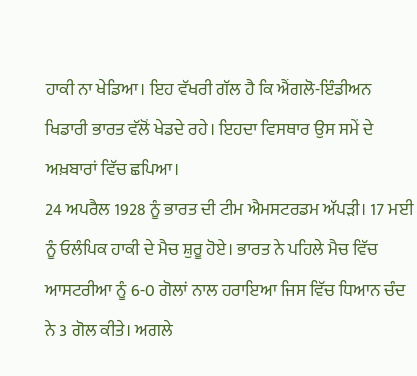ਹਾਕੀ ਨਾ ਖੇਡਿਆ। ਇਹ ਵੱਖਰੀ ਗੱਲ ਹੈ ਕਿ ਐਂਗਲੋ-ਇੰਡੀਅਨ ਖਿਡਾਰੀ ਭਾਰਤ ਵੱਲੋਂ ਖੇਡਦੇ ਰਹੇ। ਇਹਦਾ ਵਿਸਥਾਰ ਉਸ ਸਮੇਂ ਦੇ ਅਖ਼ਬਾਰਾਂ ਵਿੱਚ ਛਪਿਆ।
24 ਅਪਰੈਲ 1928 ਨੂੰ ਭਾਰਤ ਦੀ ਟੀਮ ਐਮਸਟਰਡਮ ਅੱਪੜੀ। 17 ਮਈ ਨੂੰ ਓਲੰਪਿਕ ਹਾਕੀ ਦੇ ਮੈਚ ਸ਼ੁਰੂ ਹੋਏ। ਭਾਰਤ ਨੇ ਪਹਿਲੇ ਮੈਚ ਵਿੱਚ ਆਸਟਰੀਆ ਨੂੰ 6-0 ਗੋਲਾਂ ਨਾਲ ਹਰਾਇਆ ਜਿਸ ਵਿੱਚ ਧਿਆਨ ਚੰਦ ਨੇ 3 ਗੋਲ ਕੀਤੇ। ਅਗਲੇ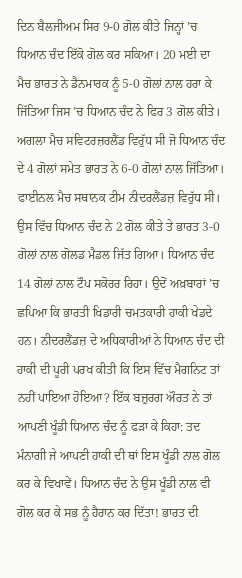ਦਿਨ ਬੈਲਜੀਅਮ ਸਿਰ 9-0 ਗੋਲ ਕੀਤੇ ਜਿਨ੍ਹਾਂ ’ਚ ਧਿਆਨ ਚੰਦ ਇੱਕੋ ਗੋਲ ਕਰ ਸਕਿਆ। 20 ਮਈ ਦਾ ਮੈਚ ਭਾਰਤ ਨੇ ਡੈਨਮਾਰਕ ਨੂੰ 5-0 ਗੋਲਾਂ ਨਾਲ ਹਰਾ ਕੇ ਜਿੱਤਿਆ ਜਿਸ ’ਚ ਧਿਆਨ ਚੰਦ ਨੇ ਫਿਰ 3 ਗੋਲ ਕੀਤੇ। ਅਗਲਾ ਮੈਚ ਸਵਿਟਰਜ਼ਰਲੈਂਡ ਵਿਰੁੱਧ ਸੀ ਜੋ ਧਿਆਨ ਚੰਦ ਦੇ 4 ਗੋਲਾਂ ਸਮੇਤ ਭਾਰਤ ਨੇ 6-0 ਗੋਲਾਂ ਨਾਲ ਜਿੱਤਿਆ। ਫਾਈਨਲ ਮੈਚ ਸਥਾਨਕ ਟੀਮ ਨੀਦਰਲੈਂਡਜ਼ ਵਿਰੁੱਧ ਸੀ। ਉਸ ਵਿੱਚ ਧਿਆਨ ਚੰਦ ਨੇ 2 ਗੋਲ ਕੀਤੇ ਤੇ ਭਾਰਤ 3-0 ਗੋਲਾਂ ਨਾਲ ਗੋਲਡ ਮੈਡਲ ਜਿੱਤ ਗਿਆ। ਧਿਆਨ ਚੰਦ 14 ਗੋਲਾਂ ਨਾਲ ਟੌਪ ਸਕੋਰਰ ਰਿਹਾ। ਉਦੋਂ ਅਖ਼ਬਾਰਾਂ ’ਚ ਛਪਿਆ ਕਿ ਭਾਰਤੀ ਖਿਡਾਰੀ ਚਮਤਕਾਰੀ ਹਾਕੀ ਖੇਡਦੇ ਹਨ। ਨੀਦਰਲੈਂਡਜ਼ ਦੇ ਅਧਿਕਾਰੀਆਂ ਨੇ ਧਿਆਨ ਚੰਦ ਦੀ ਹਾਕੀ ਦੀ ਪੂਰੀ ਪਰਖ ਕੀਤੀ ਕਿ ਇਸ ਵਿੱਚ ਮੈਗਨਿਟ ਤਾਂ ਨਹੀਂ ਪਾਇਆ ਹੋਇਆ? ਇੱਕ ਬਜ਼ੁਰਗ ਔਰਤ ਨੇ ਤਾਂ ਆਪਣੀ ਖੂੰਡੀ ਧਿਆਨ ਚੰਦ ਨੂੰ ਫੜਾ ਕੇ ਕਿਹਾ: ਤਦ ਮੰਨਾਗੀ ਜੇ ਆਪਣੀ ਹਾਕੀ ਦੀ ਥਾਂ ਇਸ ਖੂੰਡੀ ਨਾਲ ਗੋਲ ਕਰ ਕੇ ਵਿਖਾਵੇਂ। ਧਿਆਨ ਚੰਦ ਨੇ ਉਸ ਖੂੰਡੀ ਨਾਲ ਵੀ ਗੋਲ ਕਰ ਕੇ ਸਭ ਨੂੰ ਹੈਰਾਨ ਕਰ ਦਿੱਤਾ! ਭਾਰਤ ਦੀ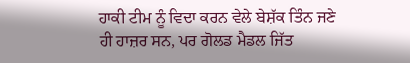ਹਾਕੀ ਟੀਮ ਨੂੰ ਵਿਦਾ ਕਰਨ ਵੇਲੇ ਬੇਸ਼ੱਕ ਤਿੰਨ ਜਣੇ ਹੀ ਹਾਜ਼ਰ ਸਨ, ਪਰ ਗੋਲਡ ਮੈਡਲ ਜਿੱਤ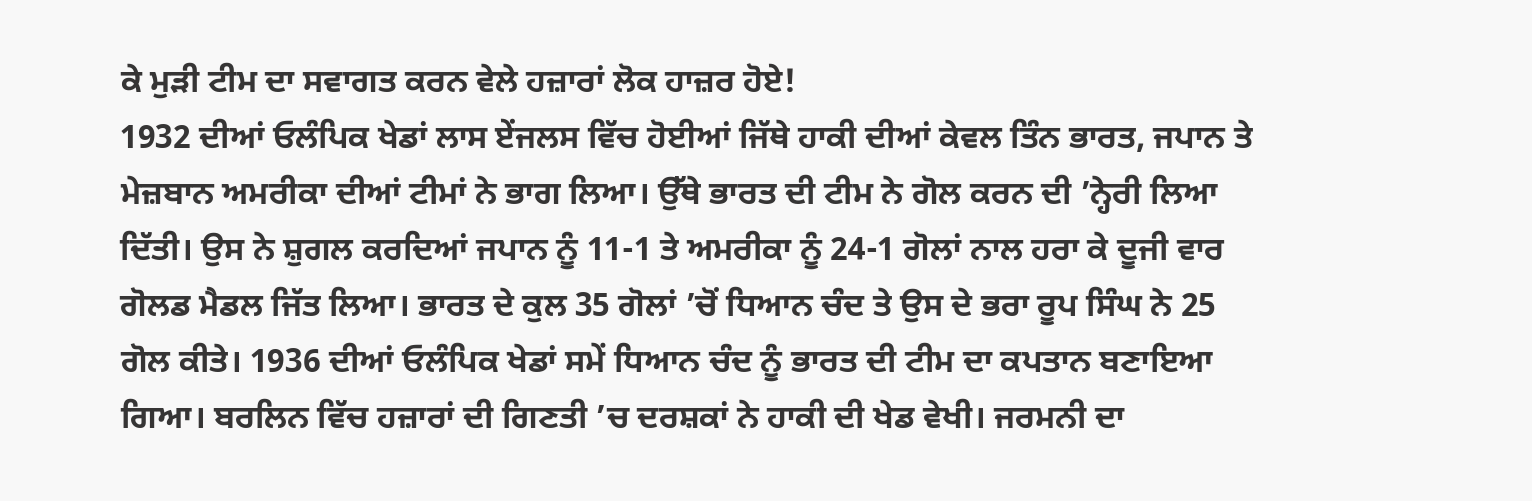ਕੇ ਮੁੜੀ ਟੀਮ ਦਾ ਸਵਾਗਤ ਕਰਨ ਵੇਲੇ ਹਜ਼ਾਰਾਂ ਲੋਕ ਹਾਜ਼ਰ ਹੋਏ!
1932 ਦੀਆਂ ਓਲੰਪਿਕ ਖੇਡਾਂ ਲਾਸ ਏਂਜਲਸ ਵਿੱਚ ਹੋਈਆਂ ਜਿੱਥੇ ਹਾਕੀ ਦੀਆਂ ਕੇਵਲ ਤਿੰਨ ਭਾਰਤ, ਜਪਾਨ ਤੇ ਮੇਜ਼ਬਾਨ ਅਮਰੀਕਾ ਦੀਆਂ ਟੀਮਾਂ ਨੇ ਭਾਗ ਲਿਆ। ਉੱਥੇ ਭਾਰਤ ਦੀ ਟੀਮ ਨੇ ਗੋਲ ਕਰਨ ਦੀ ’ਨ੍ਹੇਰੀ ਲਿਆ ਦਿੱਤੀ। ਉਸ ਨੇ ਸ਼ੁਗਲ ਕਰਦਿਆਂ ਜਪਾਨ ਨੂੰ 11-1 ਤੇ ਅਮਰੀਕਾ ਨੂੰ 24-1 ਗੋਲਾਂ ਨਾਲ ਹਰਾ ਕੇ ਦੂਜੀ ਵਾਰ ਗੋਲਡ ਮੈਡਲ ਜਿੱਤ ਲਿਆ। ਭਾਰਤ ਦੇ ਕੁਲ 35 ਗੋਲਾਂ ’ਚੋਂ ਧਿਆਨ ਚੰਦ ਤੇ ਉਸ ਦੇ ਭਰਾ ਰੂਪ ਸਿੰਘ ਨੇ 25 ਗੋਲ ਕੀਤੇ। 1936 ਦੀਆਂ ਓਲੰਪਿਕ ਖੇਡਾਂ ਸਮੇਂ ਧਿਆਨ ਚੰਦ ਨੂੰ ਭਾਰਤ ਦੀ ਟੀਮ ਦਾ ਕਪਤਾਨ ਬਣਾਇਆ ਗਿਆ। ਬਰਲਿਨ ਵਿੱਚ ਹਜ਼ਾਰਾਂ ਦੀ ਗਿਣਤੀ ’ਚ ਦਰਸ਼ਕਾਂ ਨੇ ਹਾਕੀ ਦੀ ਖੇਡ ਵੇਖੀ। ਜਰਮਨੀ ਦਾ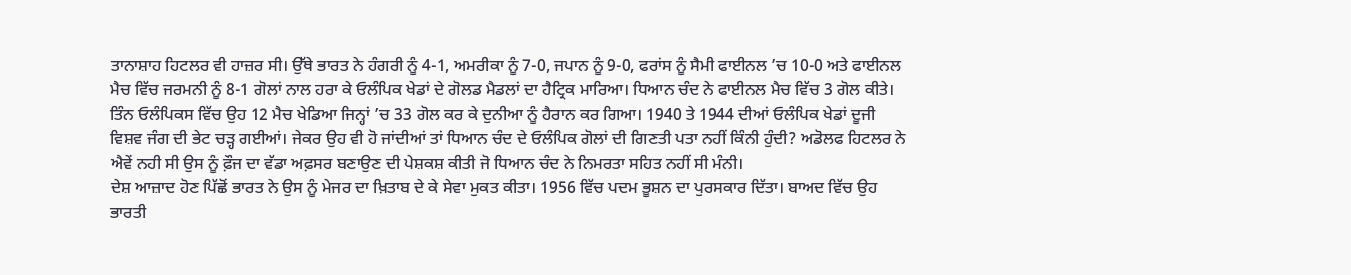ਤਾਨਾਸ਼ਾਹ ਹਿਟਲਰ ਵੀ ਹਾਜ਼ਰ ਸੀ। ਉੱਥੇ ਭਾਰਤ ਨੇ ਹੰਗਰੀ ਨੂੰ 4-1, ਅਮਰੀਕਾ ਨੂੰ 7-0, ਜਪਾਨ ਨੂੰ 9-0, ਫਰਾਂਸ ਨੂੰ ਸੈਮੀ ਫਾਈਨਲ ’ਚ 10-0 ਅਤੇ ਫਾਈਨਲ ਮੈਚ ਵਿੱਚ ਜਰਮਨੀ ਨੂੰ 8-1 ਗੋਲਾਂ ਨਾਲ ਹਰਾ ਕੇ ਓਲੰਪਿਕ ਖੇਡਾਂ ਦੇ ਗੋਲਡ ਮੈਡਲਾਂ ਦਾ ਹੈਟ੍ਰਿਕ ਮਾਰਿਆ। ਧਿਆਨ ਚੰਦ ਨੇ ਫਾਈਨਲ ਮੈਚ ਵਿੱਚ 3 ਗੋਲ ਕੀਤੇ। ਤਿੰਨ ਓਲੰਪਿਕਸ ਵਿੱਚ ਉਹ 12 ਮੈਚ ਖੇਡਿਆ ਜਿਨ੍ਹਾਂ ’ਚ 33 ਗੋਲ ਕਰ ਕੇ ਦੁਨੀਆ ਨੂੰ ਹੈਰਾਨ ਕਰ ਗਿਆ। 1940 ਤੇ 1944 ਦੀਆਂ ਓਲੰਪਿਕ ਖੇਡਾਂ ਦੂਜੀ ਵਿਸ਼ਵ ਜੰਗ ਦੀ ਭੇਟ ਚੜ੍ਹ ਗਈਆਂ। ਜੇਕਰ ਉਹ ਵੀ ਹੋ ਜਾਂਦੀਆਂ ਤਾਂ ਧਿਆਨ ਚੰਦ ਦੇ ਓਲੰਪਿਕ ਗੋਲਾਂ ਦੀ ਗਿਣਤੀ ਪਤਾ ਨਹੀਂ ਕਿੰਨੀ ਹੁੰਦੀ? ਅਡੋਲਫ ਹਿਟਲਰ ਨੇ ਐਵੇਂ ਨਹੀ ਸੀ ਉਸ ਨੂੰ ਫ਼ੌਜ ਦਾ ਵੱਡਾ ਅਫ਼ਸਰ ਬਣਾਉਣ ਦੀ ਪੇਸ਼ਕਸ਼ ਕੀਤੀ ਜੋ ਧਿਆਨ ਚੰਦ ਨੇ ਨਿਮਰਤਾ ਸਹਿਤ ਨਹੀਂ ਸੀ ਮੰਨੀ।
ਦੇਸ਼ ਆਜ਼ਾਦ ਹੋਣ ਪਿੱਛੋਂ ਭਾਰਤ ਨੇ ਉਸ ਨੂੰ ਮੇਜਰ ਦਾ ਖ਼ਿਤਾਬ ਦੇ ਕੇ ਸੇਵਾ ਮੁਕਤ ਕੀਤਾ। 1956 ਵਿੱਚ ਪਦਮ ਭੂਸ਼ਨ ਦਾ ਪੁਰਸਕਾਰ ਦਿੱਤਾ। ਬਾਅਦ ਵਿੱਚ ਉਹ ਭਾਰਤੀ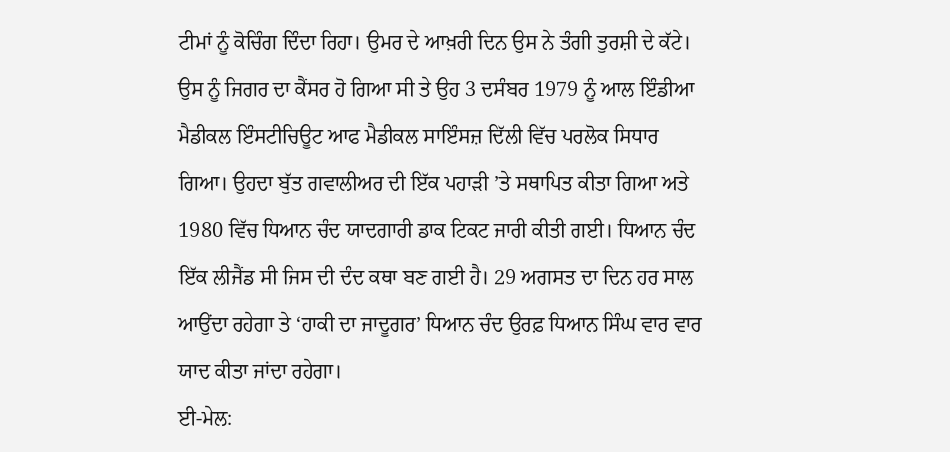ਟੀਮਾਂ ਨੂੰ ਕੋਚਿੰਗ ਦਿੰਦਾ ਰਿਹਾ। ਉਮਰ ਦੇ ਆਖ਼ਰੀ ਦਿਨ ਉਸ ਨੇ ਤੰਗੀ ਤੁਰਸ਼ੀ ਦੇ ਕੱਟੇ। ਉਸ ਨੂੰ ਜਿਗਰ ਦਾ ਕੈਂਸਰ ਹੋ ਗਿਆ ਸੀ ਤੇ ਉਹ 3 ਦਸੰਬਰ 1979 ਨੂੰ ਆਲ ਇੰਡੀਆ ਮੈਡੀਕਲ ਇੰਸਟੀਚਿਊਟ ਆਫ ਮੈਡੀਕਲ ਸਾਇੰਸਜ਼ ਦਿੱਲੀ ਵਿੱਚ ਪਰਲੋਕ ਸਿਧਾਰ ਗਿਆ। ਉਹਦਾ ਬੁੱਤ ਗਵਾਲੀਅਰ ਦੀ ਇੱਕ ਪਹਾੜੀ ’ਤੇ ਸਥਾਪਿਤ ਕੀਤਾ ਗਿਆ ਅਤੇ 1980 ਵਿੱਚ ਧਿਆਨ ਚੰਦ ਯਾਦਗਾਰੀ ਡਾਕ ਟਿਕਟ ਜਾਰੀ ਕੀਤੀ ਗਈ। ਧਿਆਨ ਚੰਦ ਇੱਕ ਲੀਜੈਂਡ ਸੀ ਜਿਸ ਦੀ ਦੰਦ ਕਥਾ ਬਣ ਗਈ ਹੈ। 29 ਅਗਸਤ ਦਾ ਦਿਨ ਹਰ ਸਾਲ ਆਉਂਦਾ ਰਹੇਗਾ ਤੇ ‘ਹਾਕੀ ਦਾ ਜਾਦੂਗਰ’ ਧਿਆਨ ਚੰਦ ਉਰਫ਼ ਧਿਆਨ ਸਿੰਘ ਵਾਰ ਵਾਰ ਯਾਦ ਕੀਤਾ ਜਾਂਦਾ ਰਹੇਗਾ।
ਈ-ਮੇਲ: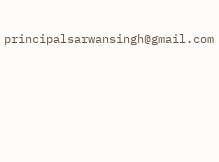principalsarwansingh@gmail.com